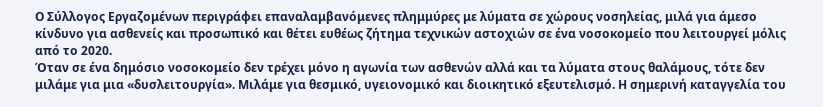Ο Σύλλογος Εργαζομένων περιγράφει επαναλαμβανόμενες πλημμύρες με λύματα σε χώρους νοσηλείας, μιλά για άμεσο κίνδυνο για ασθενείς και προσωπικό και θέτει ευθέως ζήτημα τεχνικών αστοχιών σε ένα νοσοκομείο που λειτουργεί μόλις από το 2020.
Όταν σε ένα δημόσιο νοσοκομείο δεν τρέχει μόνο η αγωνία των ασθενών αλλά και τα λύματα στους θαλάμους, τότε δεν μιλάμε για μια «δυσλειτουργία». Μιλάμε για θεσμικό, υγειονομικό και διοικητικό εξευτελισμό. Η σημερινή καταγγελία του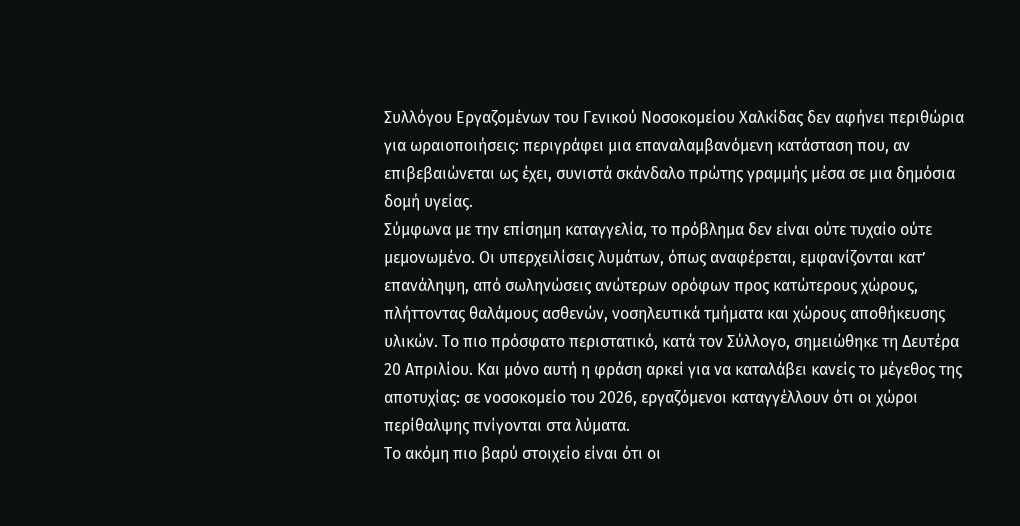Συλλόγου Εργαζομένων του Γενικού Νοσοκομείου Χαλκίδας δεν αφήνει περιθώρια για ωραιοποιήσεις: περιγράφει μια επαναλαμβανόμενη κατάσταση που, αν επιβεβαιώνεται ως έχει, συνιστά σκάνδαλο πρώτης γραμμής μέσα σε μια δημόσια δομή υγείας.
Σύμφωνα με την επίσημη καταγγελία, το πρόβλημα δεν είναι ούτε τυχαίο ούτε μεμονωμένο. Οι υπερχειλίσεις λυμάτων, όπως αναφέρεται, εμφανίζονται κατ’ επανάληψη, από σωληνώσεις ανώτερων ορόφων προς κατώτερους χώρους, πλήττοντας θαλάμους ασθενών, νοσηλευτικά τμήματα και χώρους αποθήκευσης υλικών. Το πιο πρόσφατο περιστατικό, κατά τον Σύλλογο, σημειώθηκε τη Δευτέρα 20 Απριλίου. Και μόνο αυτή η φράση αρκεί για να καταλάβει κανείς το μέγεθος της αποτυχίας: σε νοσοκομείο του 2026, εργαζόμενοι καταγγέλλουν ότι οι χώροι περίθαλψης πνίγονται στα λύματα.
Το ακόμη πιο βαρύ στοιχείο είναι ότι οι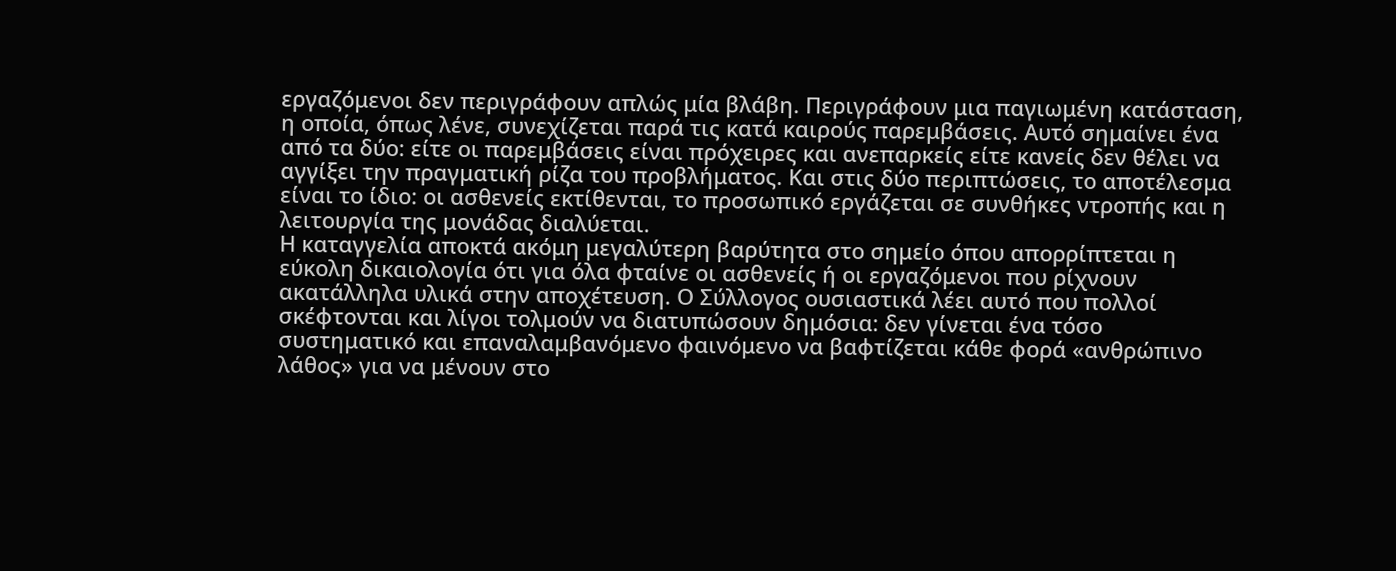εργαζόμενοι δεν περιγράφουν απλώς μία βλάβη. Περιγράφουν μια παγιωμένη κατάσταση, η οποία, όπως λένε, συνεχίζεται παρά τις κατά καιρούς παρεμβάσεις. Αυτό σημαίνει ένα από τα δύο: είτε οι παρεμβάσεις είναι πρόχειρες και ανεπαρκείς είτε κανείς δεν θέλει να αγγίξει την πραγματική ρίζα του προβλήματος. Και στις δύο περιπτώσεις, το αποτέλεσμα είναι το ίδιο: οι ασθενείς εκτίθενται, το προσωπικό εργάζεται σε συνθήκες ντροπής και η λειτουργία της μονάδας διαλύεται.
Η καταγγελία αποκτά ακόμη μεγαλύτερη βαρύτητα στο σημείο όπου απορρίπτεται η εύκολη δικαιολογία ότι για όλα φταίνε οι ασθενείς ή οι εργαζόμενοι που ρίχνουν ακατάλληλα υλικά στην αποχέτευση. Ο Σύλλογος ουσιαστικά λέει αυτό που πολλοί σκέφτονται και λίγοι τολμούν να διατυπώσουν δημόσια: δεν γίνεται ένα τόσο συστηματικό και επαναλαμβανόμενο φαινόμενο να βαφτίζεται κάθε φορά «ανθρώπινο λάθος» για να μένουν στο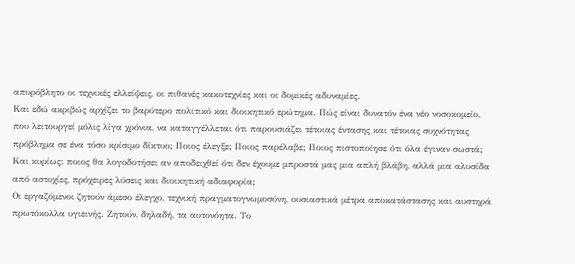απυρόβλητο οι τεχνικές ελλείψεις, οι πιθανές κακοτεχνίες και οι δομικές αδυναμίες.
Και εδώ ακριβώς αρχίζει το βαρύτερο πολιτικό και διοικητικό ερώτημα. Πώς είναι δυνατόν ένα νέο νοσοκομείο, που λειτουργεί μόλις λίγα χρόνια, να καταγγέλλεται ότι παρουσιάζει τέτοιας έντασης και τέτοιας συχνότητας πρόβλημα σε ένα τόσο κρίσιμο δίκτυο; Ποιος έλεγξε; Ποιος παρέλαβε; Ποιος πιστοποίησε ότι όλα έγιναν σωστά; Και κυρίως: ποιος θα λογοδοτήσει αν αποδειχθεί ότι δεν έχουμε μπροστά μας μια απλή βλάβη, αλλά μια αλυσίδα από αστοχίες, πρόχειρες λύσεις και διοικητική αδιαφορία;
Οι εργαζόμενοι ζητούν άμεσο έλεγχο, τεχνική πραγματογνωμοσύνη, ουσιαστικά μέτρα αποκατάστασης και αυστηρά πρωτόκολλα υγιεινής. Ζητούν, δηλαδή, τα αυτονόητα. Το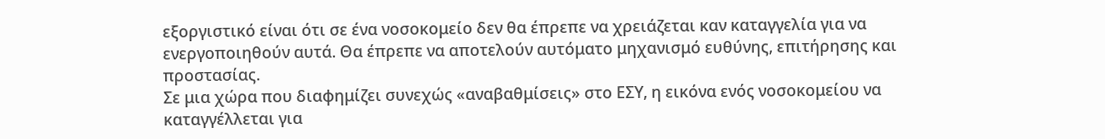εξοργιστικό είναι ότι σε ένα νοσοκομείο δεν θα έπρεπε να χρειάζεται καν καταγγελία για να ενεργοποιηθούν αυτά. Θα έπρεπε να αποτελούν αυτόματο μηχανισμό ευθύνης, επιτήρησης και προστασίας.
Σε μια χώρα που διαφημίζει συνεχώς «αναβαθμίσεις» στο ΕΣΥ, η εικόνα ενός νοσοκομείου να καταγγέλλεται για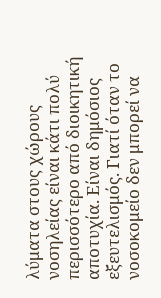λύματα στους χώρους νοσηλείας είναι κάτι πολύ περισσότερο από διοικητική αποτυχία. Είναι δημόσιος εξευτελισμός. Γιατί όταν το νοσοκομείο δεν μπορεί να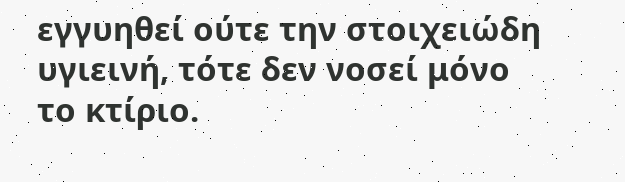εγγυηθεί ούτε την στοιχειώδη υγιεινή, τότε δεν νοσεί μόνο το κτίριο.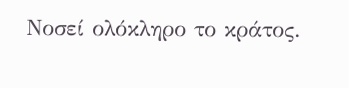Νοσεί ολόκληρο το κράτος.